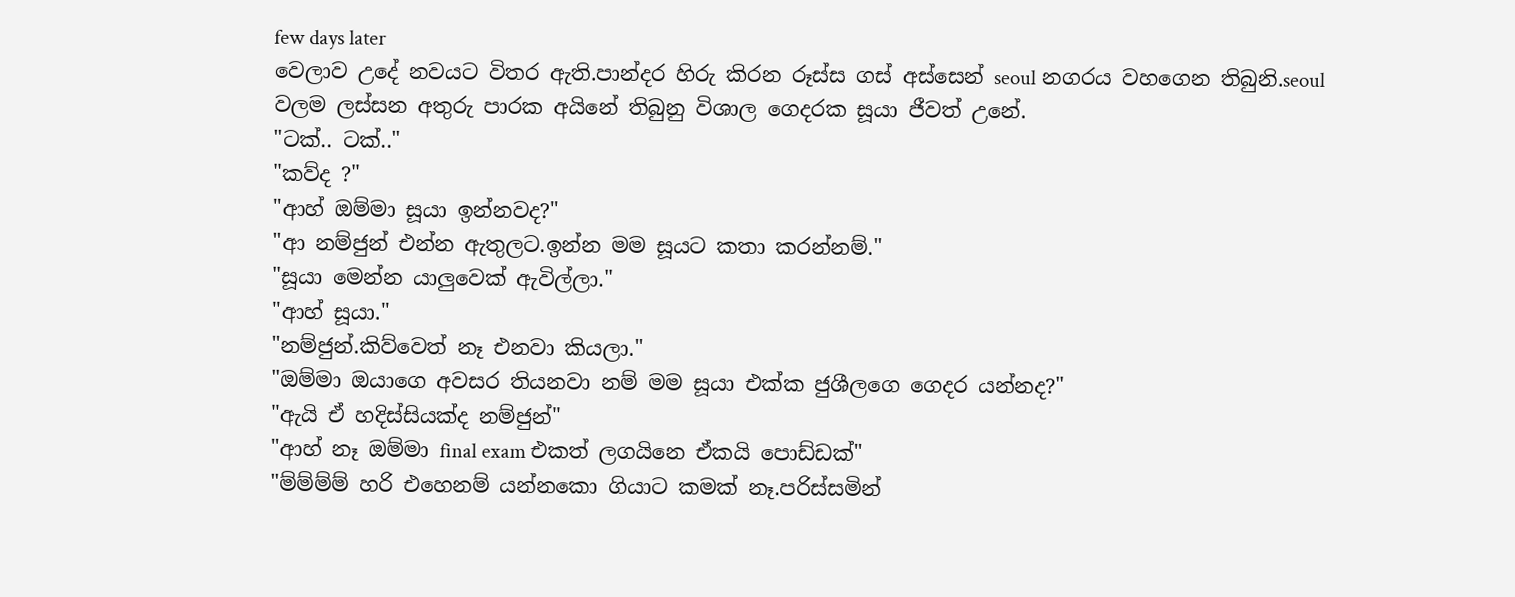few days later
වෙලාව උදේ නවයට විතර ඇති.පාන්දර හිරු කිරන රූස්ස ගස් අස්සෙන් seoul නගරය වහගෙන තිබුනි.seoul වලම ලස්සන අතුරු පාරක අයිනේ තිබුනු විශාල ගෙදරක සූයා ජීවත් උනේ.
"ටක්.. ටක්.."
"කව්ද ?"
"ආහ් ඔම්මා සූයා ඉන්නවද?"
"ආ නම්ජුන් එන්න ඇතුලට.ඉන්න මම සූයට කතා කරන්නම්."
"සූයා මෙන්න යාලුවෙක් ඇවිල්ලා."
"ආහ් සූයා."
"නම්ජුන්.කිව්වෙත් නෑ එනවා කියලා."
"ඔම්මා ඔයාගෙ අවසර තියනවා නම් මම සූයා එක්ක ජුශීලගෙ ගෙදර යන්නද?"
"ඇයි ඒ හදිස්සියක්ද නම්ජුන්"
"ආහ් නෑ ඔම්මා final exam එකත් ලගයිනෙ ඒකයි පොඩ්ඩක්"
"ම්ම්ම්ම් හරි එහෙනම් යන්නකො ගියාට කමක් නෑ.පරිස්සමින්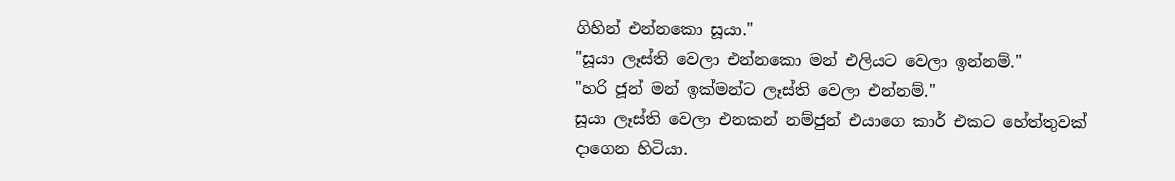ගිහින් එන්නකො සූයා."
"සූයා ලෑස්ති වෙලා එන්නකො මන් එලියට වෙලා ඉන්නම්."
"හරි ජූන් මන් ඉක්මන්ට ලෑස්ති වෙලා එන්නම්."
සූයා ලෑස්ති වෙලා එනකන් නම්ජුන් එයාගෙ කාර් එකට හේත්තුවක් දාගෙන හිටියා.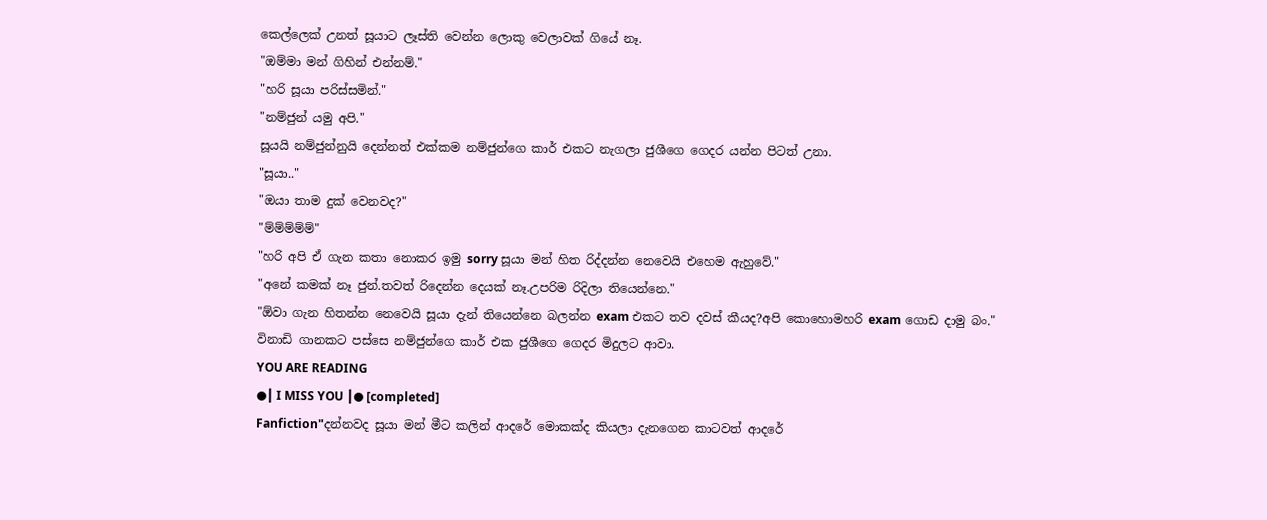කෙල්ලෙක් උනත් සූයාට ලෑස්ති වෙන්න ලොකු වෙලාවක් ගියේ නෑ.
"ඔම්මා මන් ගිහින් එන්නම්."
"හරි සූයා පරිස්සමින්."
"නම්ජුන් යමු අපි."
සූයයි නම්ජුන්නුයි දෙන්නත් එක්කම නම්ජුන්ගෙ කාර් එකට නැගලා ජුශීගෙ ගෙදර යන්න පිටත් උනා.
"සූයා.."
"ඔයා තාම දුක් වෙනවද?"
"ම්ම්ම්ම්ම්"
"හරි අපි ඒ ගැන කතා නොකර ඉමු sorry සූයා මන් හිත රිද්දන්න නෙවෙයි එහෙම ඇහුවේ."
"අනේ කමක් නෑ ජුන්.තවත් රිදෙන්න දෙයක් නෑ.උපරිම රිදිලා තියෙන්නෙ."
"ඕවා ගැන හිතන්න නෙවෙයි සූයා දැන් තියෙන්නෙ බලන්න exam එකට තව දවස් කීයද?අපි කොහොමහරි exam ගොඩ දාමු බං."
විනාඩි ගානකට පස්සෙ නම්ජුන්ගෙ කාර් එක ජුශීගෙ ගෙදර මිදුලට ආවා.
YOU ARE READING
●┃ I MISS YOU ┃● [completed]
Fanfiction"දන්නවද සූයා මන් මීට කලින් ආදරේ මොකක්ද කියලා දැනගෙන කාටවත් ආදරේ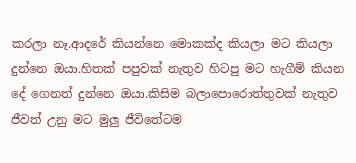කරලා නෑ.ආදරේ කියන්නෙ මොකක්ද කියලා මට කියලා දුන්නෙ ඔයා.හිතක් පපුවක් නැතුව හිටපු මට හැගීම් කියන දේ ගෙනත් දුන්නෙ ඔයා.කිසිම බලාපොරොත්තුවක් නැතුව ජීවත් උනු මට මුලු ජීවිතේටම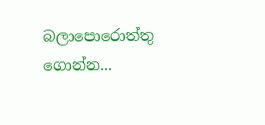බලාපොරොත්තු ගොන්න...